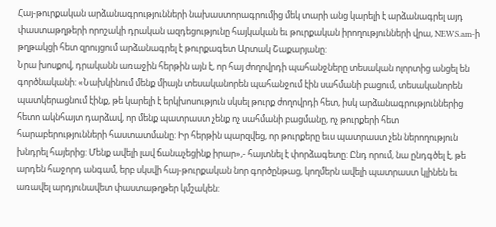Հայ-թուրքական արձանագրությունների նախաստորագրումից մեկ տարի անց կարելի է արձանագրել այդ փաստաթղթերի որոշակի դրական ազդեցությունը հայկական եւ թուրքական իրողությունների վրա, NEWS.am-ի թղթակցի հետ զրույցում արձանագրել է թուրքագետ Արտակ Շաքարյանը:
Նրա խոսքով, դրականն առաջին հերթին այն է, որ հայ ժողովրդի պահանջները տեսական ոլորտից անցել են գործնականի: «Նախկինում մենք միայն տեսականորեն պահանջում էին սահմանի բացում, տեսականորեն պատկերացնում էինք, թե կարելի է երկխոսություն սկսել թուրք ժողովրդի հետ, իսկ արձանագրություններից հետո ակնհայտ դարձավ, որ մենք պատրաստ չենք ոչ սահմանի բացմանը, ոչ թուրքերի հետ հարաբերությունների հաստատմանը: Իր հերթին պարզվեց, որ թուրքերը եւս պատրաստ չեն ներողություն խնդրել հայերից: Մենք ավելի լավ ճանաչեցինք իրար»,- հայտնել է փորձագետը: Ընդ որում, նա ընդգծել է, թե արդեն հաջորդ անգամ, երբ սկսվի հայ-թուրքական նոր գործընթաց, կողմերն ավելի պատրաստ կլինեն եւ առավել արդյունավետ փաստաթղթեր կմշակեն: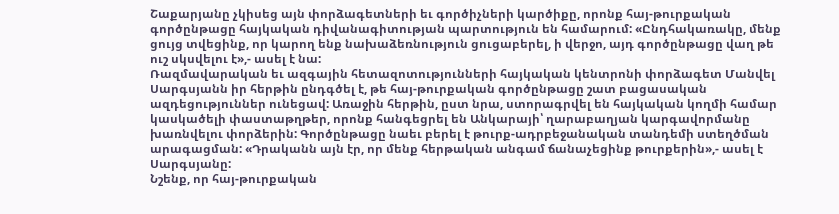Շաքարյանը չկիսեց այն փորձագետների եւ գործիչների կարծիքը, որոնք հայ-թուրքական գործընթացը հայկական դիվանագիտության պարտություն են համարում: «Ընդհակառակը, մենք ցույց տվեցինք, որ կարող ենք նախաձեռնություն ցուցաբերել, ի վերջո, այդ գործընթացը վաղ թե ուշ սկսվելու է»,- ասել է նա:
Ռազմավարական եւ ազգային հետազոտությունների հայկական կենտրոնի փորձագետ Մանվել Սարգսյանն իր հերթին ընդգծել է, թե հայ-թուրքական գործընթացը շատ բացասական ազդեցություններ ունեցավ: Առաջին հերթին, ըստ նրա, ստորագրվել են հայկական կողմի համար կասկածելի փաստաթղթեր, որոնք հանգեցրել են Անկարայի՝ ղարաբաղյան կարգավորմանը խառնվելու փորձերին: Գործընթացը նաեւ բերել է թուրք-ադրբեջանական տանդեմի ստեղծման արագացման: «Դրականն այն էր, որ մենք հերթական անգամ ճանաչեցինք թուրքերին»,- ասել է Սարգսյանը:
Նշենք, որ հայ-թուրքական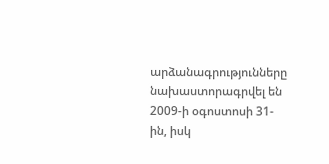արձանագրությունները նախաստորագրվել են 2009-ի օգոստոսի 31-ին, իսկ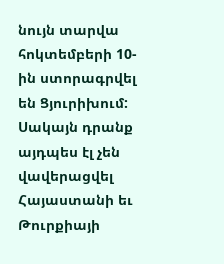նույն տարվա հոկտեմբերի 10-ին ստորագրվել են Ցյուրիխում: Սակայն դրանք այդպես էլ չեն վավերացվել Հայաստանի եւ Թուրքիայի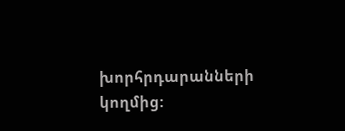խորհրդարանների կողմից: